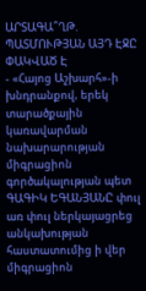ԱՐՏԱԳԱ՞ՂԹ. ՊԱՏՄՈՒԹՅԱՆ ԱՅԴ ԷՋԸ ՓԱԿՎԱԾ Է
- «Հայոց Աշխարհ»-ի խնդրանքով, երեկ տարածքային կառավարման նախարարության միգրացիոն գործակալության պետ ԳԱԳԻԿ ԵԳԱՆՅԱՆԸ փուլ առ փուլ ներկայացրեց անկախության հաստատումից ի վեր միգրացիոն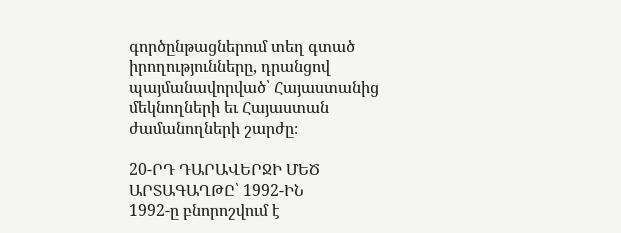գործընթացներում տեղ գտած իրողությունները, դրանցով պայմանավորված՝ Հայաստանից մեկնողների եւ Հայաստան ժամանողների շարժը։

20-ՐԴ ԴԱՐԱՎԵՐՋԻ ՄԵԾ
ԱՐՏԱԳԱՂԹԸ՝ 1992-ԻՆ
1992-ը բնորոշվում է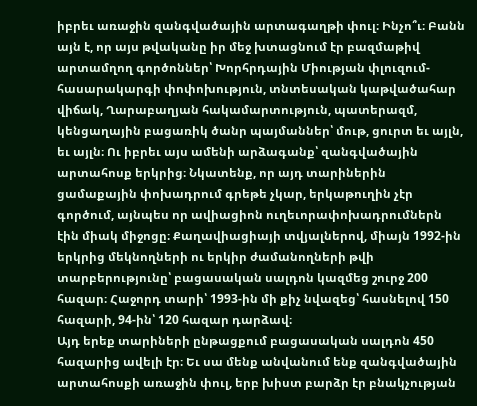իբրեւ առաջին զանգվածային արտագաղթի փուլ։ Ինչո՞ւ։ Բանն այն է, որ այս թվականը իր մեջ խտացնում էր բազմաթիվ արտամղող գործոններ՝ Խորհրդային Միության փլուզում-հասարակարգի փոփոխություն, տնտեսական կաթվածահար վիճակ, Ղարաբաղյան հակամարտություն, պատերազմ, կենցաղային բացառիկ ծանր պայմաններ՝ մութ, ցուրտ եւ այլն, եւ այլն։ Ու իբրեւ այս ամենի արձագանք՝ զանգվածային արտահոսք երկրից։ Նկատենք, որ այդ տարիներին ցամաքային փոխադրում գրեթե չկար, երկաթուղին չէր գործում, այնպես որ ավիացիոն ուղեւորափոխադրումներն էին միակ միջոցը։ Քաղավիացիայի տվյալներով, միայն 1992-ին երկրից մեկնողների ու երկիր ժամանողների թվի տարբերությունը՝ բացասական սալդոն կազմեց շուրջ 200 հազար։ Հաջորդ տարի՝ 1993-ին մի քիչ նվազեց՝ հասնելով 150 հազարի, 94-ին՝ 120 հազար դարձավ։
Այդ երեք տարիների ընթացքում բացասական սալդոն 450 հազարից ավելի էր։ Եւ սա մենք անվանում ենք զանգվածային արտահոսքի առաջին փուլ, երբ խիստ բարձր էր բնակչության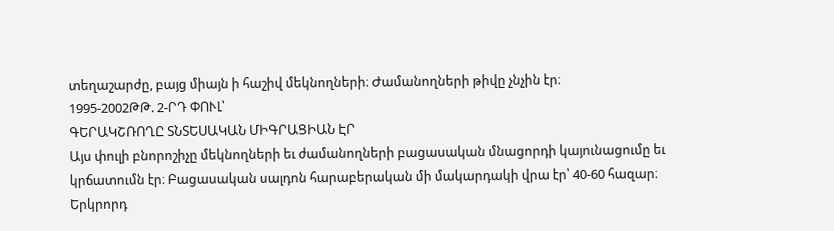տեղաշարժը, բայց միայն ի հաշիվ մեկնողների։ Ժամանողների թիվը չնչին էր։
1995-2002ԹԹ. 2-ՐԴ ՓՈՒԼ՝
ԳԵՐԱԿՇՌՈՂԸ ՏՆՏԵՍԱԿԱՆ ՄԻԳՐԱՑԻԱՆ ԷՐ
Այս փուլի բնորոշիչը մեկնողների եւ ժամանողների բացասական մնացորդի կայունացումը եւ կրճատումն էր։ Բացասական սալդոն հարաբերական մի մակարդակի վրա էր՝ 40-60 հազար։
Երկրորդ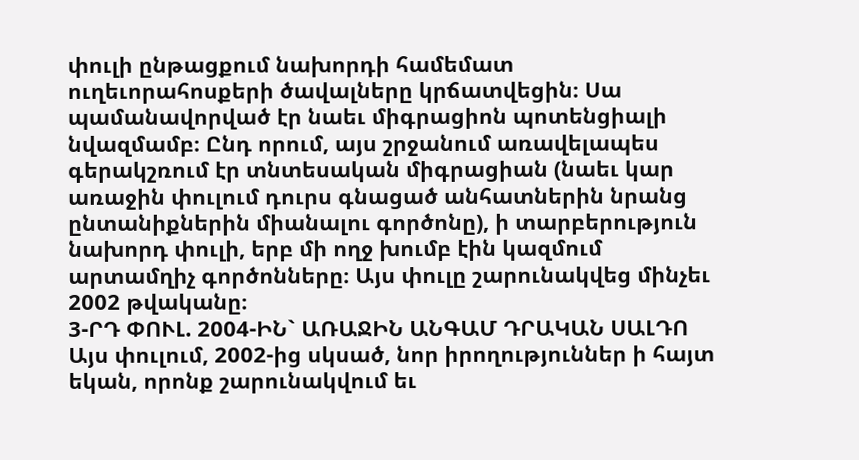փուլի ընթացքում նախորդի համեմատ ուղեւորահոսքերի ծավալները կրճատվեցին։ Սա պամանավորված էր նաեւ միգրացիոն պոտենցիալի նվազմամբ։ Ընդ որում, այս շրջանում առավելապես գերակշռում էր տնտեսական միգրացիան (նաեւ կար առաջին փուլում դուրս գնացած անհատներին նրանց ընտանիքներին միանալու գործոնը), ի տարբերություն նախորդ փուլի, երբ մի ողջ խումբ էին կազմում արտամղիչ գործոնները։ Այս փուլը շարունակվեց մինչեւ 2002 թվականը։
3-ՐԴ ՓՈՒԼ. 2004-ԻՆ` ԱՌԱՋԻՆ ԱՆԳԱՄ ԴՐԱԿԱՆ ՍԱԼԴՈ
Այս փուլում, 2002-ից սկսած, նոր իրողություններ ի հայտ եկան, որոնք շարունակվում եւ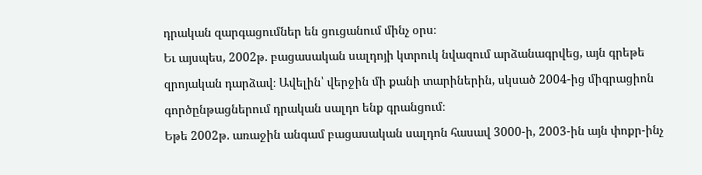դրական զարգացումներ են ցուցանում մինչ օրս։
Եւ այսպես, 2002թ. բացասական սալդոյի կտրուկ նվազում արձանագրվեց, այն գրեթե զրոյական դարձավ։ Ավելին՝ վերջին մի քանի տարիներին, սկսած 2004-ից միգրացիոն գործընթացներում դրական սալդո ենք գրանցում։
Եթե 2002թ. առաջին անգամ բացասական սալդոն հասավ 3000-ի, 2003-ին այն փոքր-ինչ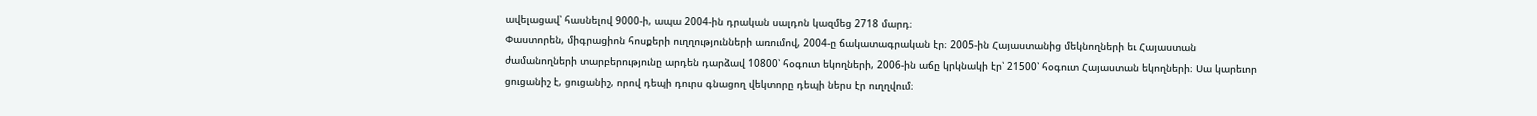ավելացավ՝ հասնելով 9000-ի, ապա 2004-ին դրական սալդոն կազմեց 2718 մարդ։
Փաստորեն, միգրացիոն հոսքերի ուղղությունների առումով, 2004-ը ճակատագրական էր։ 2005-ին Հայաստանից մեկնողների եւ Հայաստան ժամանողների տարբերությունը արդեն դարձավ 10800՝ հօգուտ եկողների, 2006-ին աճը կրկնակի էր՝ 21500՝ հօգուտ Հայաստան եկողների։ Սա կարեւոր ցուցանիշ է, ցուցանիշ, որով դեպի դուրս գնացող վեկտորը դեպի ներս էր ուղղվում։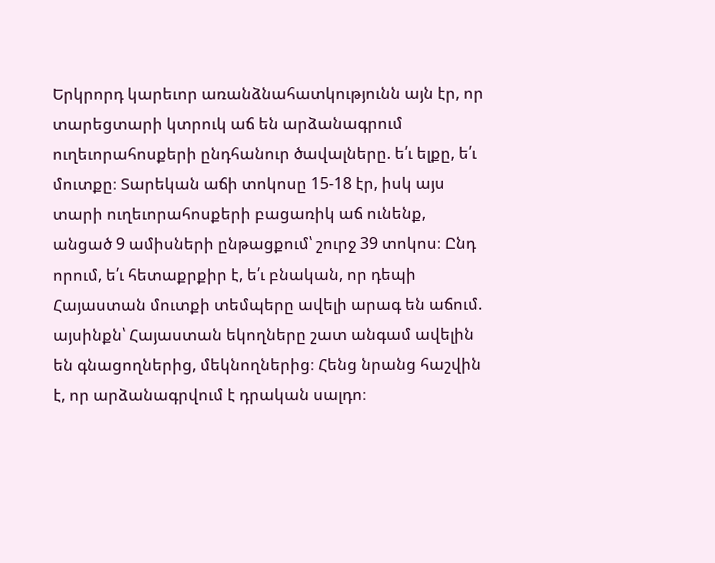Երկրորդ կարեւոր առանձնահատկությունն այն էր, որ տարեցտարի կտրուկ աճ են արձանագրում ուղեւորահոսքերի ընդհանուր ծավալները. ե՛ւ ելքը, ե՛ւ մուտքը։ Տարեկան աճի տոկոսը 15-18 էր, իսկ այս տարի ուղեւորահոսքերի բացառիկ աճ ունենք, անցած 9 ամիսների ընթացքում՝ շուրջ 39 տոկոս։ Ընդ որում, ե՛ւ հետաքրքիր է, ե՛ւ բնական, որ դեպի Հայաստան մուտքի տեմպերը ավելի արագ են աճում. այսինքն՝ Հայաստան եկողները շատ անգամ ավելին են գնացողներից, մեկնողներից։ Հենց նրանց հաշվին է, որ արձանագրվում է դրական սալդո։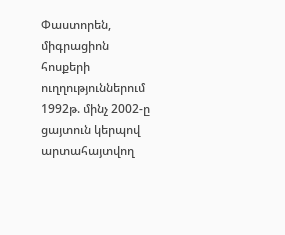Փաստորեն, միգրացիոն հոսքերի ուղղություններում 1992թ. մինչ 2002-ը ցայտուն կերպով արտահայտվող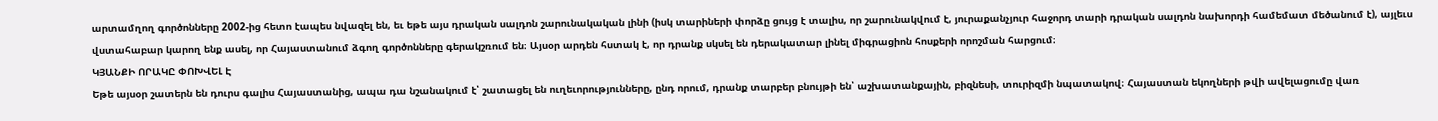արտամղող գործոնները 2002-ից հետո էապես նվազել են, եւ եթե այս դրական սալդոն շարունակական լինի (իսկ տարիների փորձը ցույց է տալիս, որ շարունակվում է, յուրաքանչյուր հաջորդ տարի դրական սալդոն նախորդի համեմատ մեծանում է), այլեւս վստահաբար կարող ենք ասել, որ Հայաստանում ձգող գործոնները գերակշռում են։ Այսօր արդեն հստակ է, որ դրանք սկսել են դերակատար լինել միգրացիոն հոսքերի որոշման հարցում։
ԿՅԱՆՔԻ ՈՐԱԿԸ ՓՈԽՎԵԼ Է
Եթե այսօր շատերն են դուրս գալիս Հայաստանից, ապա դա նշանակում է՝ շատացել են ուղեւորությունները, ընդ որում, դրանք տարբեր բնույթի են՝ աշխատանքային, բիզնեսի, տուրիզմի նպատակով։ Հայաստան եկողների թվի ավելացումը վառ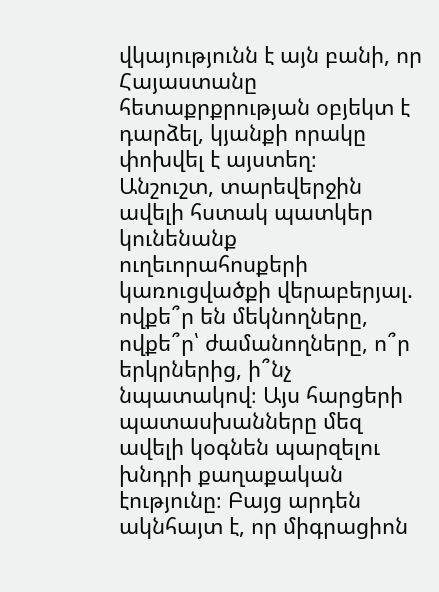վկայությունն է այն բանի, որ Հայաստանը հետաքրքրության օբյեկտ է դարձել, կյանքի որակը փոխվել է այստեղ։
Անշուշտ, տարեվերջին ավելի հստակ պատկեր կունենանք ուղեւորահոսքերի կառուցվածքի վերաբերյալ. ովքե՞ր են մեկնողները, ովքե՞ր՝ ժամանողները, ո՞ր երկրներից, ի՞նչ նպատակով։ Այս հարցերի պատասխանները մեզ ավելի կօգնեն պարզելու խնդրի քաղաքական էությունը։ Բայց արդեն ակնհայտ է, որ միգրացիոն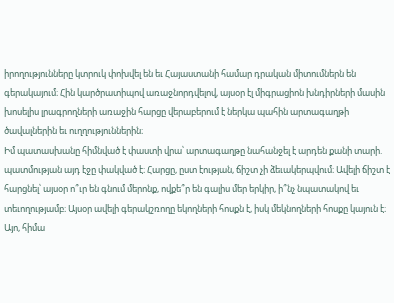իրողությունները կտրուկ փոխվել են եւ Հայաստանի համար դրական միտումներն են գերակայում։ Հին կարծրատիպով առաջնորդվելով, այսօր էլ միգրացիոն խնդիրների մասին խոսելիս լրագրողների առաջին հարցը վերաբերում է ներկա պահին արտագաղթի ծավալներին եւ ուղղություններին։
Իմ պատասխանը հիմնված է փաստի վրա՝ արտագաղթը նահանջել է արդեն քանի տարի. պատմության այդ էջը փակված է։ Հարցը, ըստ էության, ճիշտ չի ձեւակերպվում։ Ավելի ճիշտ է հարցնել՝ այսօր ո՞ւր են գնում մերոնք, ովքե՞ր են գալիս մեր երկիր, ի՞նչ նպատակով եւ տեւողությամբ։ Այսօր ավելի գերակշռողը եկողների հոսքն է, իսկ մեկնողների հոսքը կայուն է։
Այո, հիմա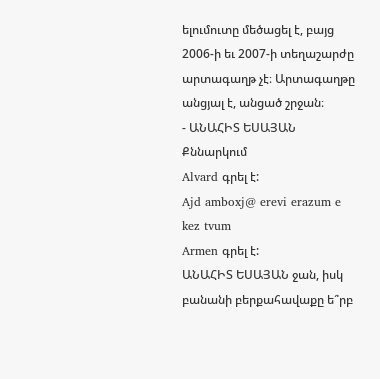ելումուտը մեծացել է, բայց 2006-ի եւ 2007-ի տեղաշարժը արտագաղթ չէ։ Արտագաղթը անցյալ է, անցած շրջան։
- ԱՆԱՀԻՏ ԵՍԱՅԱՆ
Քննարկում
Alvard գրել է:
Ajd amboxj@ erevi erazum e kez tvum
Armen գրել է:
ԱՆԱՀԻՏ ԵՍԱՅԱՆ ջան, իսկ բանանի բերքահավաքը ե՞րբ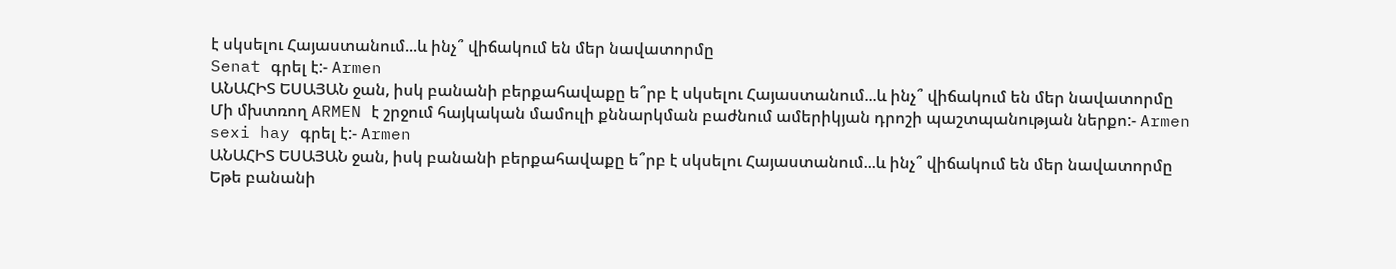է սկսելու Հայաստանում...և ինչ՞ վիճակում են մեր նավատորմը
Senat գրել է:- Armen
ԱՆԱՀԻՏ ԵՍԱՅԱՆ ջան, իսկ բանանի բերքահավաքը ե՞րբ է սկսելու Հայաստանում...և ինչ՞ վիճակում են մեր նավատորմը
Մի մխտռող ARMEN է շրջում հայկական մամուլի քննարկման բաժնում ամերիկյան դրոշի պաշտպանության ներքո:- Armen
sexi hay գրել է:- Armen
ԱՆԱՀԻՏ ԵՍԱՅԱՆ ջան, իսկ բանանի բերքահավաքը ե՞րբ է սկսելու Հայաստանում...և ինչ՞ վիճակում են մեր նավատորմը
Եթե բանանի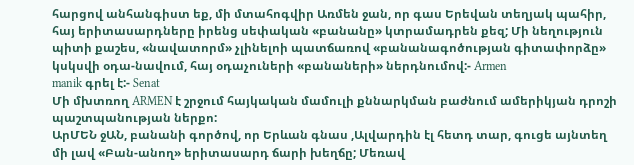հարցով անհանգիստ եք, մի մտահոգվիր Առմեն ջան, որ գաս Երեվան տեղյակ պահիր, հայ երիտասարդները իրենց սեփական «բանանը» կտրամադրեն քեզ; Մի նեղություն պիտի քաշես, «նավատորմ» չլինելոի պատճառով «բանանագոծության գիտափորձը» կսկսվի օդա-նավում, հայ օդաչուների «բանաների» ներդնումով:- Armen
manik գրել է:- Senat
Մի մխտռող ARMEN է շրջում հայկական մամուլի քննարկման բաժնում ամերիկյան դրոշի պաշտպանության ներքո:
ԱրՄԵՆ ջԱՆ, բանանի գործով, որ Երևան գնաս ,Ալվարդին էլ հետդ տար, գուցե այնտեղ մի լավ «Բան-անող» երիտասարդ ճարի խեղճը; Մեռավ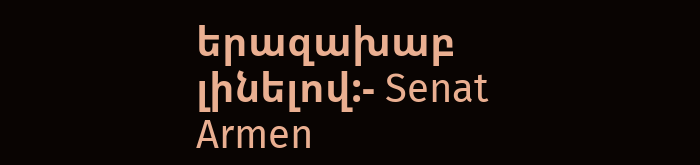երազախաբ լինելով:- Senat
Armen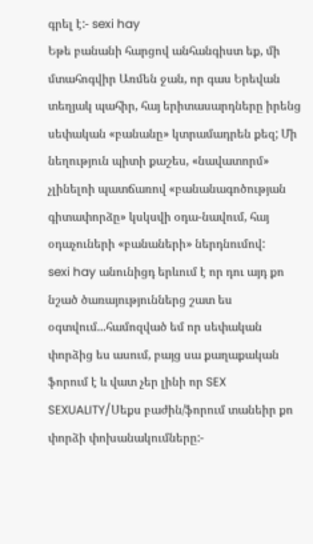գրել է:- sexi hay
Եթե բանանի հարցով անհանգիստ եք, մի մտահոգվիր Առմեն ջան, որ գաս Երեվան տեղյակ պահիր, հայ երիտասարդները իրենց սեփական «բանանը» կտրամադրեն քեզ; Մի նեղություն պիտի քաշես, «նավատորմ» չլինելոի պատճառով «բանանագոծության գիտափորձը» կսկսվի օդա-նավում, հայ օդաչուների «բանաների» ներդնումով:
sexi hay անունիցդ երևում է որ դու այդ քո նշած ծառայություններց շատ ես օգտվում...համոզված եմ որ սեփական փորձից ես ասում, բայց սա քաղաքական ֆորում է և վատ չեր լինի որ SEX SEXUALITY/Սեքս բաժին/ֆորում տանեիր քո փորձի փոխանակումները:-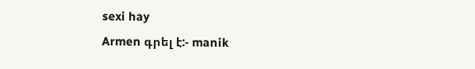sexi hay
Armen գրել է:- manik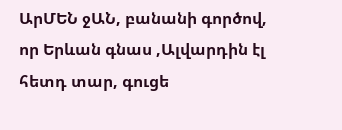ԱրՄԵՆ ջԱՆ, բանանի գործով, որ Երևան գնաս ,Ալվարդին էլ հետդ տար, գուցե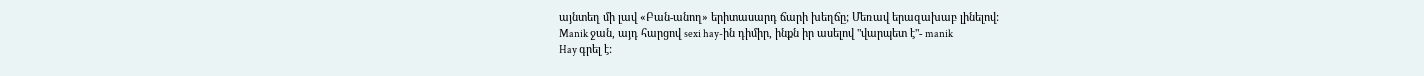այնտեղ մի լավ «Բան-անող» երիտասարդ ճարի խեղճը; Մեռավ երազախաբ լինելով:
Manik ջան, այդ հարցով sexi hay-ին դիմիր, ինքն իր ասելով "վարպետ է"- manik
Hay գրել է: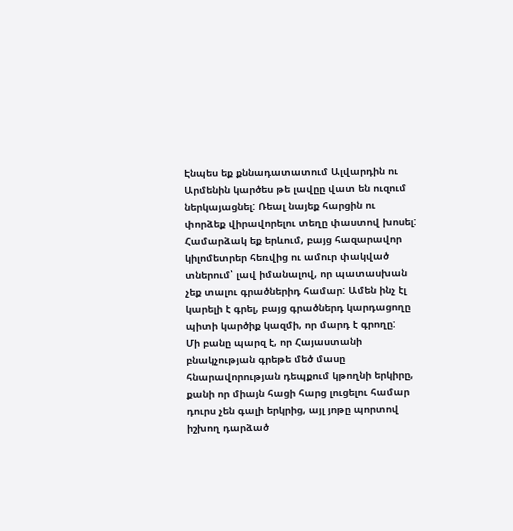Էնպես եք քննադատատում Ալվարդին ու Արմենին կարծես թե լավըը վատ են ուզում ներկայացնել: Ռեալ նայեք հարցին ու փորձեք վիրավորելու տեղը փաստով խոսել: Համարձակ եք երևում, բայց հազարավոր կիլոմետրեր հեռվից ու ամուր փակված տներում՝ լավ իմանալով, որ պատասխան չեք տալու գրածներիդ համար: Ամեն ինչ էլ կարելի է գրել, բայց գրածներդ կարդացողը պիտի կարծիք կազմի, որ մարդ է գրողը:
Մի բանը պարզ է, որ Հայաստանի բնակչության գրեթե մեծ մասը հնարավորության դեպքում կթողնի երկիրը, քանի որ միայն հացի հարց լուցելու համար դուրս չեն գալի երկրից, այլ յոթը պորտով իշխող դարձած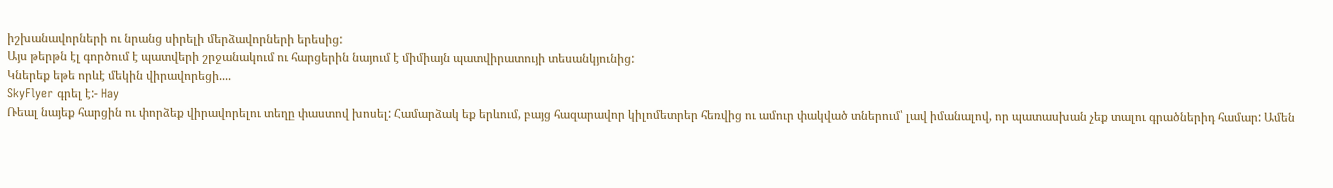իշխանավորների ու նրանց սիրելի մերձավորների երեսից:
Այս թերթն էլ գործում է պատվերի շրջանակում ու հարցերին նայում է միմիայն պատվիրատույի տեսանկյունից:
Կներեք եթե որևէ մեկին վիրավորեցի....
SkyFlyer գրել է:- Hay
Ռեալ նայեք հարցին ու փորձեք վիրավորելու տեղը փաստով խոսել: Համարձակ եք երևում, բայց հազարավոր կիլոմետրեր հեռվից ու ամուր փակված տներում՝ լավ իմանալով, որ պատասխան չեք տալու գրածներիդ համար: Ամեն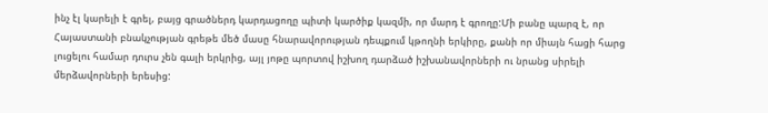ինչ էլ կարելի է գրել, բայց գրածներդ կարդացողը պիտի կարծիք կազմի, որ մարդ է գրողը:Մի բանը պարզ է, որ Հայաստանի բնակչության գրեթե մեծ մասը հնարավորության դեպքում կթողնի երկիրը, քանի որ միայն հացի հարց լուցելու համար դուրս չեն գալի երկրից, այլ յոթը պորտով իշխող դարձած իշխանավորների ու նրանց սիրելի մերձավորների երեսից: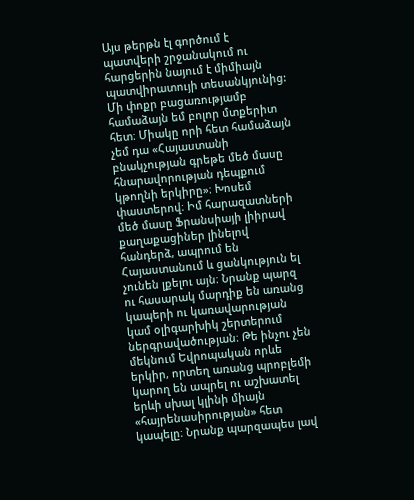Այս թերթն էլ գործում է պատվերի շրջանակում ու հարցերին նայում է միմիայն պատվիրատույի տեսանկյունից:
Մի փոքր բացառությամբ համաձայն եմ բոլոր մտքերիտ հետ։ Միակը որի հետ համաձայն չեմ դա «Հայաստանի բնակչության գրեթե մեծ մասը հնարավորության դեպքում կթողնի երկիրը»։ Խոսեմ փաստերով։ Իմ հարազատների մեծ մասը Ֆրանսիայի լիիրավ քաղաքացիներ լինելով հանդերձ, ապրում են Հայաստանում և ցանկություն ել չունեն լքելու այն։ Նրանք պարզ ու հասարակ մարդիք են առանց կապերի ու կառավարության կամ օլիգարխիկ շերտերում ներգրավածության։ Թե ինչու չեն մեկնում Եվրոպական որևե երկիր, որտեղ առանց պրոբլեմի կարող են ապրել ու աշխատել երևի սխալ կլինի միայն «հայրենասիրության» հետ կապելը։ Նրանք պարզապես լավ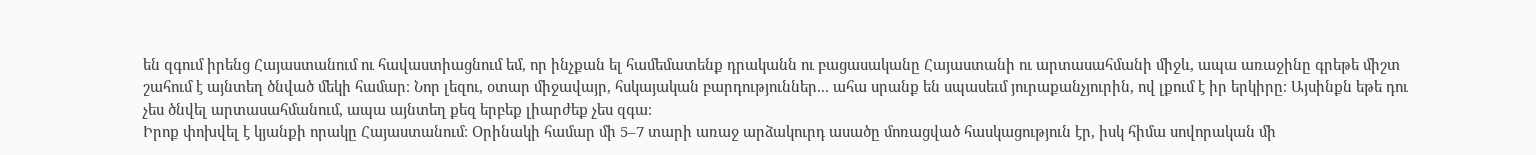են զգում իրենց Հայաստանում ու հավաստիացնում եմ, որ ինչքան ել համեմատենք դրականն ու բացասականը Հայաստանի ու արտասահմանի միջև, ապա առաջինը գրեթե միշտ շահում է այնտեղ ծնված մեկի համար։ Նոր լեզու, օտար միջավայր, հսկայական բարդություններ... ահա սրանք են սպասեւմ յուրաքանչյուրին, ով լքում է իր երկիրը։ Այսինքն եթե դու չես ծնվել արտասահմանում, ապա այնտեղ քեզ երբեք լիարժեք չես զգա։
Իրոք փոխվել է կյանքի որակը Հայաստանում։ Օրինակի համար մի 5–7 տարի առաջ արձակուրդ ասածը մոռացված հասկացություն էր, իսկ հիմա սովորական մի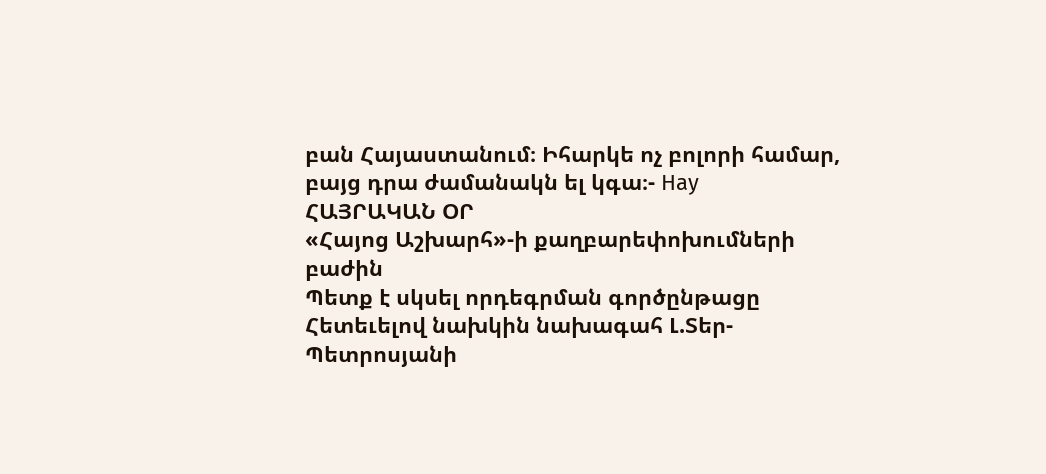բան Հայաստանում։ Իհարկե ոչ բոլորի համար, բայց դրա ժամանակն ել կգա։- Hay
ՀԱՅՐԱԿԱՆ ՕՐ
«Հայոց Աշխարհ»-ի քաղբարեփոխումների բաժին
Պետք է սկսել որդեգրման գործընթացը
Հետեւելով նախկին նախագահ Լ.Տեր-Պետրոսյանի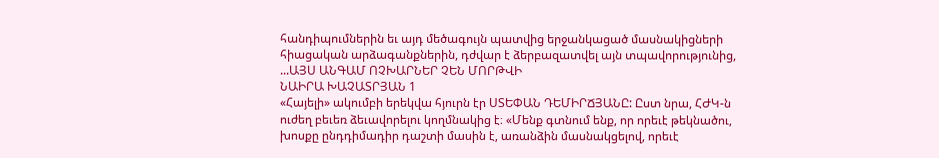հանդիպումներին եւ այդ մեծագույն պատվից երջանկացած մասնակիցների հիացական արձագանքներին, դժվար է ձերբազատվել այն տպավորությունից, ...ԱՅՍ ԱՆԳԱՄ ՈՉԽԱՐՆԵՐ ՉԵՆ ՄՈՐԹՎԻ
ՆԱԻՐԱ ԽԱՉԱՏՐՅԱՆ 1
«Հայելի» ակումբի երեկվա հյուրն էր ՍՏԵՓԱՆ ԴԵՄԻՐՃՅԱՆԸ: Ըստ նրա, ՀԺԿ-ն ուժեղ բեւեռ ձեւավորելու կողմնակից է։ «Մենք գտնում ենք, որ որեւէ թեկնածու, խոսքը ընդդիմադիր դաշտի մասին է, առանձին մասնակցելով, որեւէ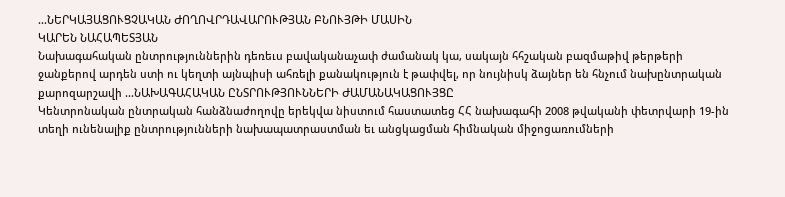...ՆԵՐԿԱՅԱՑՈՒՑՉԱԿԱՆ ԺՈՂՈՎՐԴԱՎԱՐՈՒԹՅԱՆ ԲՆՈՒՅԹԻ ՄԱՍԻՆ
ԿԱՐԵՆ ՆԱՀԱՊԵՏՅԱՆ
Նախագահական ընտրություններին դեռեւս բավականաչափ ժամանակ կա, սակայն հհշական բազմաթիվ թերթերի ջանքերով արդեն ստի ու կեղտի այնպիսի ահռելի քանակություն է թափվել, որ նույնիսկ ձայներ են հնչում նախընտրական քարոզարշավի ...ՆԱԽԱԳԱՀԱԿԱՆ ԸՆՏՐՈՒԹՅՈՒՆՆԵՐԻ ԺԱՄԱՆԱԿԱՑՈՒՅՑԸ
Կենտրոնական ընտրական հանձնաժողովը երեկվա նիստում հաստատեց ՀՀ նախագահի 2008 թվականի փետրվարի 19-ին տեղի ունենալիք ընտրությունների նախապատրաստման եւ անցկացման հիմնական միջոցառումների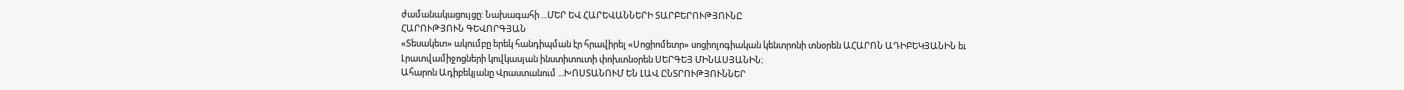ժամանակացույցը: Նախագահի ...ՄԵՐ ԵՎ ՀԱՐԵՎԱՆՆԵՐԻ ՏԱՐԲԵՐՈՒԹՅՈՒՆԸ
ՀԱՐՈՒԹՅՈՒՆ ԳԵՎՈՐԳՅԱՆ
«Տեսակետ» ակումբը երեկ հանդիպման էր հրավիրել «Սոցիոմետր» սոցիոլոգիական կենտրոնի տնօրեն ԱՀԱՐՈՆ ԱԴԻԲԵԿՅԱՆԻՆ եւ Լրատվամիջոցների կովկասյան ինստիտուտի փոխտնօրեն ՍԵՐԳԵՅ ՄԻՆԱՍՅԱՆԻՆ։
Ահարոն Ադիբեկյանը Վրաստանում ...ԽՈՍՏԱՆՈՒՄ ԵՆ ԼԱՎ ԸՆՏՐՈՒԹՅՈՒՆՆԵՐ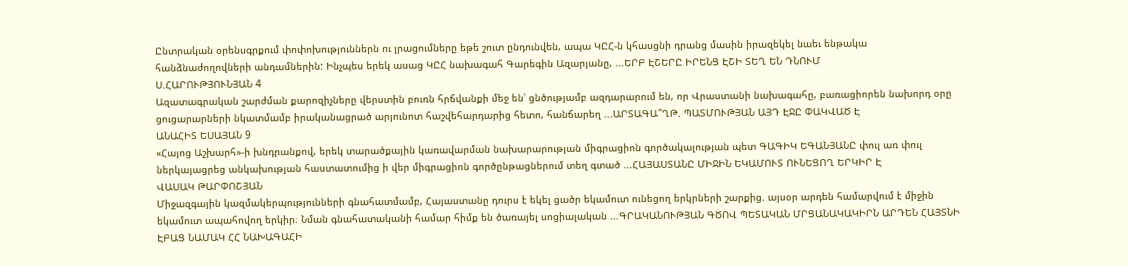Ընտրական օրենսգրքում փոփոխություններն ու լրացումները եթե շուտ ընդունվեն, ապա ԿԸՀ-ն կհասցնի դրանց մասին իրազեկել նաեւ ենթակա հանձնաժողովների անդամներին: Ինչպես երեկ ասաց ԿԸՀ նախագահ Գարեգին Ազարյանը, ...ԵՐԲ ԷՇԵՐԸ ԻՐԵՆՑ ԷՇԻ ՏԵՂ ԵՆ ԴՆՈՒՄ
Ս.ՀԱՐՈՒԹՅՈՒՆՅԱՆ 4
Ազատագրական շարժման քարոզիչները վերստին բուռն հրճվանքի մեջ են՝ ցնծությամբ ազդարարում են, որ Վրաստանի նախագահը, բառացիորեն նախորդ օրը ցուցարարների նկատմամբ իրականացրած արյունոտ հաշվեհարդարից հետո, հանճարեղ ...ԱՐՏԱԳԱ՞ՂԹ. ՊԱՏՄՈՒԹՅԱՆ ԱՅԴ ԷՋԸ ՓԱԿՎԱԾ Է
ԱՆԱՀԻՏ ԵՍԱՅԱՆ 9
«Հայոց Աշխարհ»-ի խնդրանքով, երեկ տարածքային կառավարման նախարարության միգրացիոն գործակալության պետ ԳԱԳԻԿ ԵԳԱՆՅԱՆԸ փուլ առ փուլ ներկայացրեց անկախության հաստատումից ի վեր միգրացիոն գործընթացներում տեղ գտած ...ՀԱՅԱՍՏԱՆԸ ՄԻՋԻՆ ԵԿԱՄՈՒՏ ՈՒՆԵՑՈՂ ԵՐԿԻՐ Է
ՎԱՍԱԿ ԹԱՐՓՈՇՅԱՆ
Միջազգային կազմակերպությունների գնահատմամբ, Հայաստանը դուրս է եկել ցածր եկամուտ ունեցող երկրների շարքից. այսօր արդեն համարվում է միջին եկամուտ ապահովող երկիր։ Նման գնահատականի համար հիմք են ծառայել սոցիալական ...ԳՐԱԿԱՆՈՒԹՅԱՆ ԳԾՈՎ ՊԵՏԱԿԱՆ ՄՐՑԱՆԱԿԱԿԻՐՆ ԱՐԴԵՆ ՀԱՅՏՆԻ ԷԲԱՑ ՆԱՄԱԿ ՀՀ ՆԱԽԱԳԱՀԻ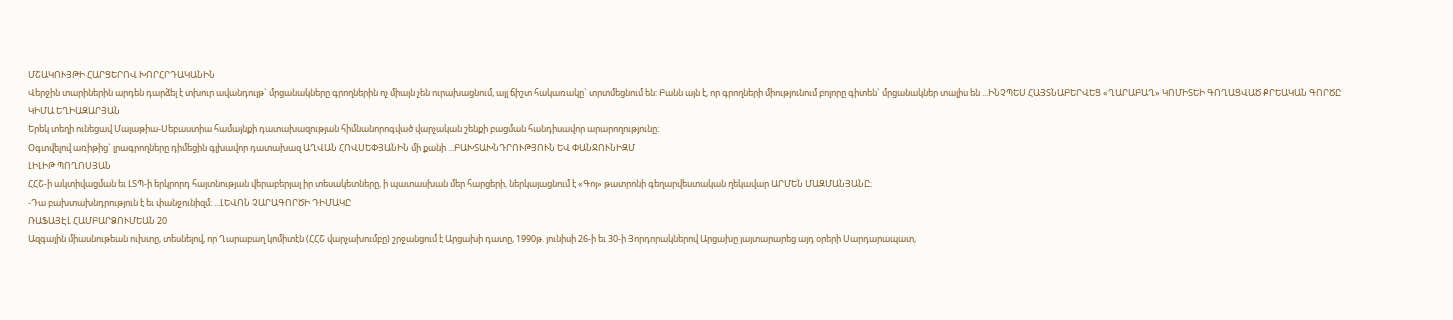ՄՇԱԿՈՒՅԹԻ ՀԱՐՑԵՐՈՎ ԽՈՐՀՐԴԱԿԱՆԻՆ
Վերջին տարիներին արդեն դարձել է տխուր ավանդույթ` մրցանակները գրողներին ոչ միայն չեն ուրախացնում, այլ ճիշտ հակառակը` տրտմեցնում են: Բանն այն է, որ գրողների միությունում բոլորը գիտեն` մրցանակներ տալիս են ...ԻՆՉՊԵՍ ՀԱՅՏՆԱԲԵՐՎԵՑ «ՂԱՐԱԲԱՂ» ԿՈՄԻՏԵԻ ԳՈՂԱՑՎԱԾ ՔՐԵԱԿԱՆ ԳՈՐԾԸ
ԿԻՄԱ ԵՂԻԱԶԱՐՅԱՆ
Երեկ տեղի ունեցավ Մալաթիա-Սեբաստիա համայնքի դատախազության հիմնանորոգված վարչական շենքի բացման հանդիսավոր արարողությունը։
Օգտվելով առիթից` լրագրողները դիմեցին գլխավոր դատախազ ԱՂՎԱՆ ՀՈՎՍԵՓՅԱՆԻՆ մի քանի ...ԲԱԽՏԱԽՆԴՐՈՒԹՅՈՒՆ ԵՎ ՓԱՆՋՈՒՆԻԶՄ
ԼԻԼԻԹ ՊՈՂՈՍՅԱՆ
ՀՀՇ-ի ակտիվացման եւ ԼՏՊ-ի երկրորդ հայտնության վերաբերյալ իր տեսակետները, ի պատասխան մեր հարցերի, ներկայացնում է «Գոյ» թատրոնի գեղարվեստական ղեկավար ԱՐՄԵՆ ՄԱԶՄԱՆՅԱՆԸ։
-Դա բախտախնդրություն է եւ փանջունիզմ։ ...ԼԵՎՈՆ ՉԱՐԱԳՈՐԾԻ ԴԻՄԱԿԸ
ՌԱՖԱՅԷԼ ՀԱՄԲԱՐՁՈՒՄԵԱՆ 20
Ազգային միասնութեան ուխտը, տեսնելով, որ Ղարաբաղ կոմիտէն (ՀՀՇ վարչախումբը) շրջանցում է Արցախի դատը, 1990թ. յունիսի 26-ի եւ 30-ի Յորդորակներով Արցախը յայտարարեց այդ օրերի Սարդարապատ,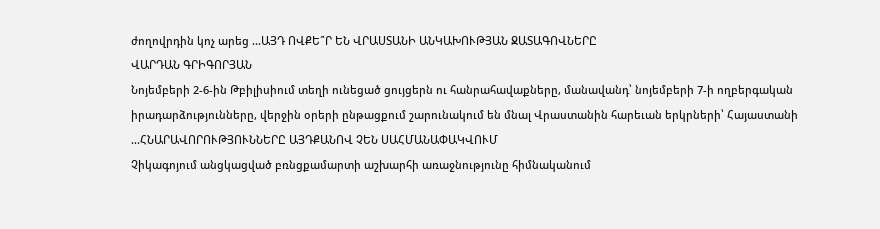ժողովրդին կոչ արեց ...ԱՅԴ ՈՎՔԵ՞Ր ԵՆ ՎՐԱՍՏԱՆԻ ԱՆԿԱԽՈՒԹՅԱՆ ՋԱՏԱԳՈՎՆԵՐԸ
ՎԱՐԴԱՆ ԳՐԻԳՈՐՅԱՆ
Նոյեմբերի 2-6-ին Թբիլիսիում տեղի ունեցած ցույցերն ու հանրահավաքները, մանավանդ՝ նոյեմբերի 7-ի ողբերգական իրադարձությունները, վերջին օրերի ընթացքում շարունակում են մնալ Վրաստանին հարեւան երկրների՝ Հայաստանի ...ՀՆԱՐԱՎՈՐՈՒԹՅՈՒՆՆԵՐԸ ԱՅԴՔԱՆՈՎ ՉԵՆ ՍԱՀՄԱՆԱՓԱԿՎՈՒՄ
Չիկագոյում անցկացված բռնցքամարտի աշխարհի առաջնությունը հիմնականում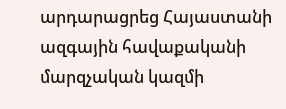արդարացրեց Հայաստանի ազգային հավաքականի մարզչական կազմի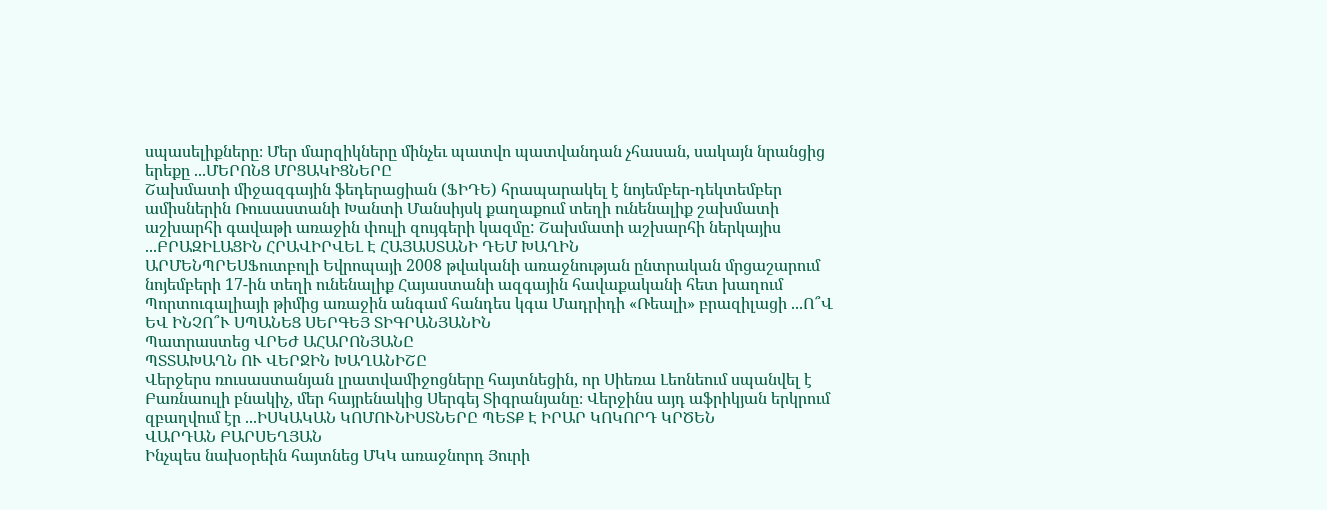սպասելիքները։ Մեր մարզիկները մինչեւ պատվո պատվանդան չհասան, սակայն նրանցից երեքը ...ՄԵՐՈՆՑ ՄՐՑԱԿԻՑՆԵՐԸ
Շախմատի միջազգային ֆեդերացիան (ՖԻԴԵ) հրապարակել է նոյեմբեր-դեկտեմբեր ամիսներին Ռուսաստանի Խանտի Մանսիյսկ քաղաքում տեղի ունենալիք շախմատի աշխարհի գավաթի առաջին փուլի զույգերի կազմը: Շախմատի աշխարհի ներկայիս ...ԲՐԱԶԻԼԱՑԻՆ ՀՐԱՎԻՐՎԵԼ Է ՀԱՅԱՍՏԱՆԻ ԴԵՄ ԽԱՂԻՆ
ԱՐՄԵՆՊՐԵՍՖուտբոլի Եվրոպայի 2008 թվականի առաջնության ընտրական մրցաշարում նոյեմբերի 17-ին տեղի ունենալիք Հայաստանի ազգային հավաքականի հետ խաղում Պորտուգալիայի թիմից առաջին անգամ հանդես կգա Մադրիդի «Ռեալի» բրազիլացի ...Ո՞Վ ԵՎ ԻՆՉՈ՞Ւ ՍՊԱՆԵՑ ՍԵՐԳԵՅ ՏԻԳՐԱՆՅԱՆԻՆ
Պատրաստեց ՎՐԵԺ ԱՀԱՐՈՆՅԱՆԸ
ՊՏՏԱԽԱՂՆ ՈՒ ՎԵՐՋԻՆ ԽԱՂԱՆԻՇԸ
Վերջերս ռուսաստանյան լրատվամիջոցները հայտնեցին, որ Սիեռա Լեոնեում սպանվել է Բառնաուլի բնակիչ, մեր հայրենակից Սերգեյ Տիգրանյանը։ Վերջինս այդ աֆրիկյան երկրում զբաղվում էր ...ԻՍԿԱԿԱՆ ԿՈՄՈՒՆԻՍՏՆԵՐԸ ՊԵՏՔ Է ԻՐԱՐ ԿՈԿՈՐԴ ԿՐԾԵՆ
ՎԱՐԴԱՆ ԲԱՐՍԵՂՅԱՆ
Ինչպես նախօրեին հայտնեց ՄԿԿ առաջնորդ Յուրի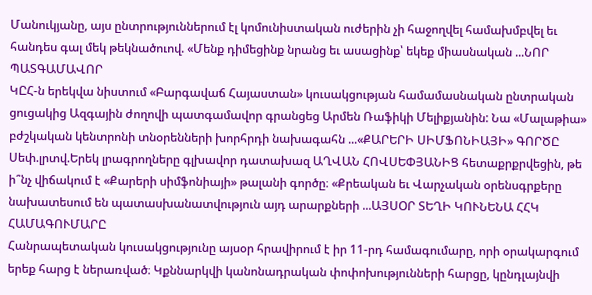Մանուկյանը, այս ընտրություններում էլ կոմունիստական ուժերին չի հաջողվել համախմբվել եւ հանդես գալ մեկ թեկնածուով. «Մենք դիմեցինք նրանց եւ ասացինք՝ եկեք միասնական ...ՆՈՐ ՊԱՏԳԱՄԱՎՈՐ
ԿԸՀ-ն երեկվա նիստում «Բարգավաճ Հայաստան» կուսակցության համամասնական ընտրական ցուցակից Ազգային ժողովի պատգամավոր գրանցեց Արմեն Ռաֆիկի Մելիքյանին: Նա «Մալաթիա» բժշկական կենտրոնի տնօրենների խորհրդի նախագահն ...«ՔԱՐԵՐԻ ՍԻՄՖՈՆԻԱՅԻ» ԳՈՐԾԸ
Սեփ.լրտվ.Երեկ լրագրողները գլխավոր դատախազ ԱՂՎԱՆ ՀՈՎՍԵՓՅԱՆԻՑ հետաքրքրվեցին, թե ի՞նչ վիճակում է «Քարերի սիմֆոնիայի» թալանի գործը։ «Քրեական եւ Վարչական օրենսգրքերը նախատեսում են պատասխանատվություն այդ արարքների ...ԱՅՍՕՐ ՏԵՂԻ ԿՈՒՆԵՆԱ ՀՀԿ ՀԱՄԱԳՈՒՄԱՐԸ
Հանրապետական կուսակցությունը այսօր հրավիրում է իր 11-րդ համագումարը, որի օրակարգում երեք հարց է ներառված։ Կքննարկվի կանոնադրական փոփոխությունների հարցը, կընդլայնվի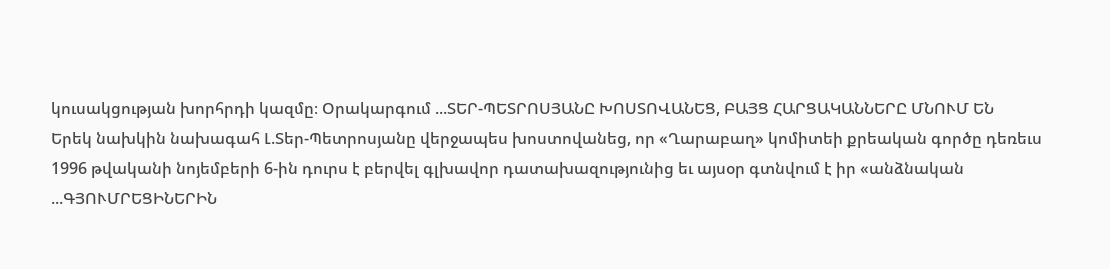կուսակցության խորհրդի կազմը։ Օրակարգում ...ՏԵՐ-ՊԵՏՐՈՍՅԱՆԸ ԽՈՍՏՈՎԱՆԵՑ, ԲԱՅՑ ՀԱՐՑԱԿԱՆՆԵՐԸ ՄՆՈՒՄ ԵՆ
Երեկ նախկին նախագահ Լ.Տեր-Պետրոսյանը վերջապես խոստովանեց, որ «Ղարաբաղ» կոմիտեի քրեական գործը դեռեւս 1996 թվականի նոյեմբերի 6-ին դուրս է բերվել գլխավոր դատախազությունից եւ այսօր գտնվում է իր «անձնական ...ԳՅՈՒՄՐԵՑԻՆԵՐԻՆ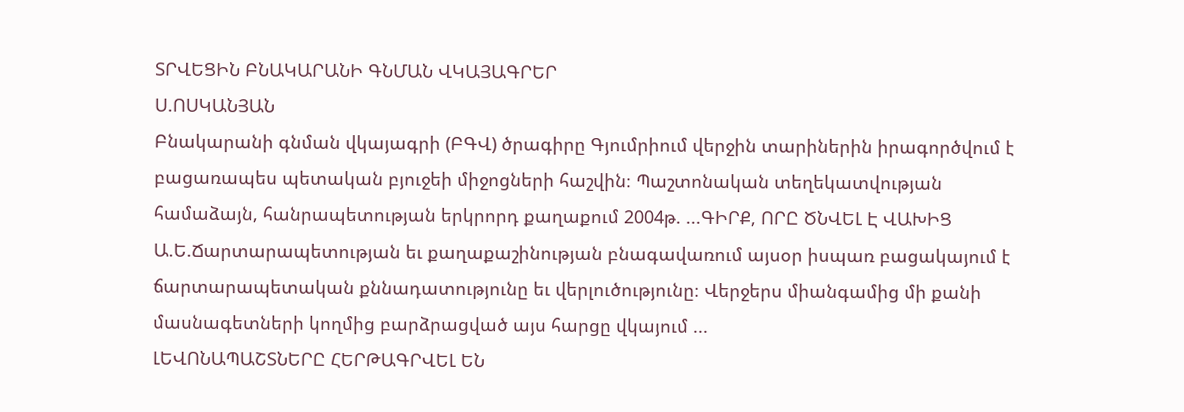ՏՐՎԵՑԻՆ ԲՆԱԿԱՐԱՆԻ ԳՆՄԱՆ ՎԿԱՅԱԳՐԵՐ
Ս.ՈՍԿԱՆՅԱՆ
Բնակարանի գնման վկայագրի (ԲԳՎ) ծրագիրը Գյումրիում վերջին տարիներին իրագործվում է բացառապես պետական բյուջեի միջոցների հաշվին։ Պաշտոնական տեղեկատվության համաձայն, հանրապետության երկրորդ քաղաքում 2004թ. ...ԳԻՐՔ, ՈՐԸ ԾՆՎԵԼ Է ՎԱԽԻՑ
Ա.Ե.Ճարտարապետության եւ քաղաքաշինության բնագավառում այսօր իսպառ բացակայում է ճարտարապետական քննադատությունը եւ վերլուծությունը։ Վերջերս միանգամից մի քանի մասնագետների կողմից բարձրացված այս հարցը վկայում ...
ԼԵՎՈՆԱՊԱՇՏՆԵՐԸ ՀԵՐԹԱԳՐՎԵԼ ԵՆ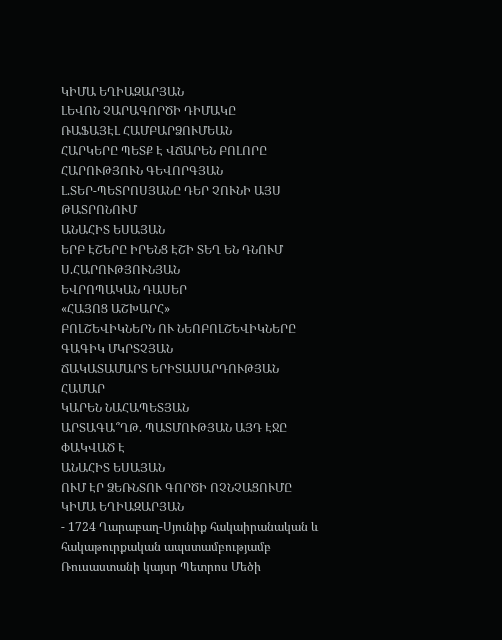ԿԻՄԱ ԵՂԻԱԶԱՐՅԱՆ
ԼԵՎՈՆ ՉԱՐԱԳՈՐԾԻ ԴԻՄԱԿԸ
ՌԱՖԱՅԷԼ ՀԱՄԲԱՐՁՈՒՄԵԱՆ
ՀԱՐԿԵՐԸ ՊԵՏՔ Է ՎՃԱՐԵՆ ԲՈԼՈՐԸ
ՀԱՐՈՒԹՅՈՒՆ ԳԵՎՈՐԳՅԱՆ
Լ.ՏԵՐ-ՊԵՏՐՈՍՅԱՆԸ ԴԵՐ ՉՈՒՆԻ ԱՅՍ ԹԱՏՐՈՆՈՒՄ
ԱՆԱՀԻՏ ԵՍԱՅԱՆ
ԵՐԲ ԷՇԵՐԸ ԻՐԵՆՑ ԷՇԻ ՏԵՂ ԵՆ ԴՆՈՒՄ
Ս.ՀԱՐՈՒԹՅՈՒՆՅԱՆ
ԵՎՐՈՊԱԿԱՆ ԴԱՍԵՐ
«ՀԱՅՈՑ ԱՇԽԱՐՀ»
ԲՈԼՇԵՎԻԿՆԵՐՆ ՈՒ ՆԵՈԲՈԼՇԵՎԻԿՆԵՐԸ
ԳԱԳԻԿ ՄԿՐՏՉՅԱՆ
ՃԱԿԱՏԱՄԱՐՏ ԵՐԻՏԱՍԱՐԴՈՒԹՅԱՆ ՀԱՄԱՐ
ԿԱՐԵՆ ՆԱՀԱՊԵՏՅԱՆ
ԱՐՏԱԳԱ՞ՂԹ. ՊԱՏՄՈՒԹՅԱՆ ԱՅԴ ԷՋԸ ՓԱԿՎԱԾ Է
ԱՆԱՀԻՏ ԵՍԱՅԱՆ
ՈՒՄ ԷՐ ՁԵՌՆՏՈՒ ԳՈՐԾԻ ՈՉՆՉԱՑՈՒՄԸ
ԿԻՄԱ ԵՂԻԱԶԱՐՅԱՆ
- 1724 Ղարաբաղ-Սյունիք հակաիրանական և հակաթուրքական ապստամբությամբ Ռուսաստանի կայսր Պետրոս Մեծի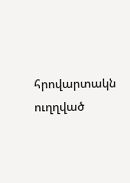հրովարտակն ուղղված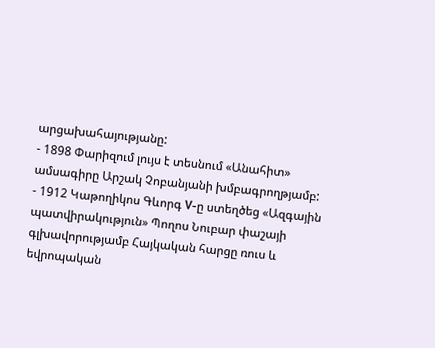արցախահայությանը:
- 1898 Փարիզում լույս է տեսնում «Անահիտ» ամսագիրը Արշակ Չոբանյանի խմբագրողթյամբ:
- 1912 Կաթողիկոս Գևորգ V-ը ստեղծեց «Ազգային պատվիրակություն» Պողոս Նուբար փաշայի գլխավորությամբ Հայկական հարցը ռուս և եվրոպական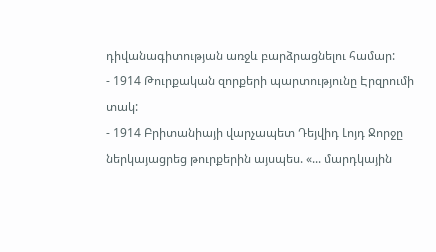դիվանագիտության առջև բարձրացնելու համար:
- 1914 Թուրքական զորքերի պարտությունը Էրզրումի տակ:
- 1914 Բրիտանիայի վարչապետ Դեյվիդ Լոյդ Ջորջը ներկայացրեց թուրքերին այսպես. «... մարդկային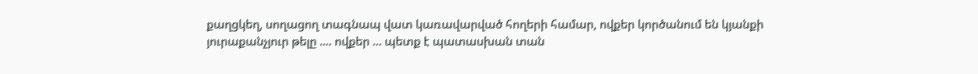քաղցկեղ, սողացող տագնապ վատ կառավարված հողերի համար, ովքեր կործանում են կյանքի յուրաքանչյուր թելը .... ովքեր ... պետք է պատասխան տան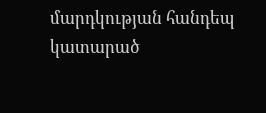մարդկության հանդեպ կատարած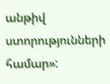անթիվ ստորությունների համար»: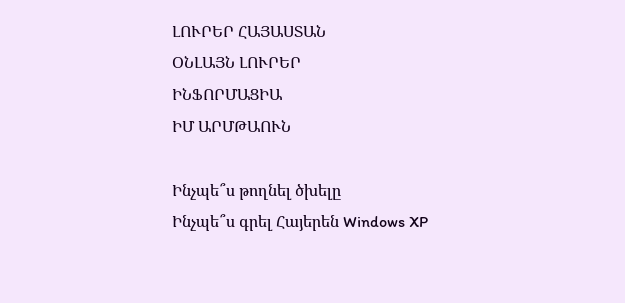ԼՈՒՐԵՐ ՀԱՅԱՍՏԱՆ
ՕՆԼԱՅՆ ԼՈՒՐԵՐ
ԻՆՖՈՐՄԱՑԻԱ
ԻՄ ԱՐՄԹԱՈՒՆ

Ինչպե՞ս թողնել ծխելը
Ինչպե՞ս գրել Հայերեն Windows XP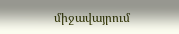միջավայրում